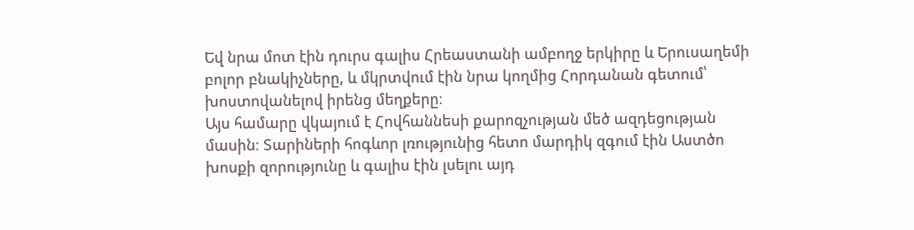Եվ նրա մոտ էին դուրս գալիս Հրեաստանի ամբողջ երկիրը և Երուսաղեմի բոլոր բնակիչները, և մկրտվում էին նրա կողմից Հորդանան գետում՝ խոստովանելով իրենց մեղքերը։
Այս համարը վկայում է Հովհաննեսի քարոզչության մեծ ազդեցության մասին։ Տարիների հոգևոր լռությունից հետո մարդիկ զգում էին Աստծո խոսքի զորությունը և գալիս էին լսելու այդ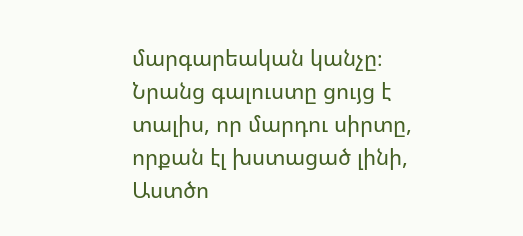մարգարեական կանչը։ Նրանց գալուստը ցույց է տալիս, որ մարդու սիրտը, որքան էլ խստացած լինի, Աստծո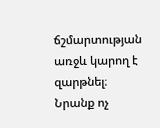ճշմարտության առջև կարող է զարթնել։ Նրանք ոչ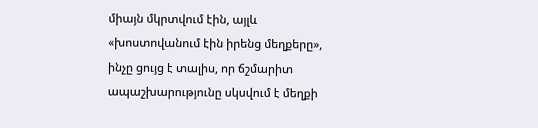միայն մկրտվում էին, այլև «խոստովանում էին իրենց մեղքերը», ինչը ցույց է տալիս, որ ճշմարիտ ապաշխարությունը սկսվում է մեղքի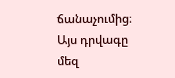ճանաչումից։ Այս դրվագը մեզ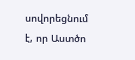սովորեցնում է, որ Աստծո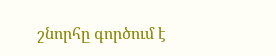շնորհը գործում է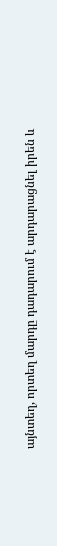այնտեղ, որտեղ մարդը դադարում է արդարացնել իրեն և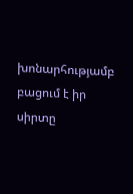խոնարհությամբ բացում է իր սիրտը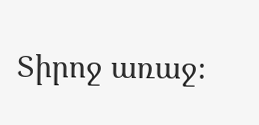Տիրոջ առաջ։